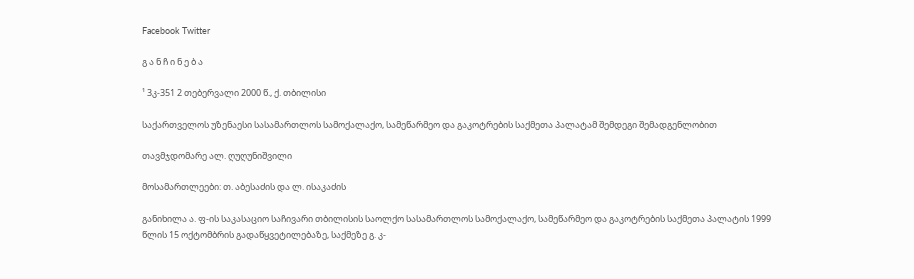Facebook Twitter

გ ა ნ ჩ ი ნ ე ბ ა

¹ 3კ-351 2 თებერვალი 2000 წ., ქ. თბილისი

საქართველოს უზენაესი სასამართლოს სამოქალაქო, სამეწარმეო და გაკოტრების საქმეთა პალატამ შემდეგი შემადგენლობით

თავმჯდომარე ალ. ღუღუნიშვილი

მოსამართლეები: თ. აბესაძის და ლ. ისაკაძის

განიხილა ა. ფ-ის საკასაციო საჩივარი თბილისის საოლქო სასამართლოს სამოქალაქო, სამეწარმეო და გაკოტრების საქმეთა პალატის 1999 წლის 15 ოქტომბრის გადაწყვეტილებაზე, საქმეზე გ. კ-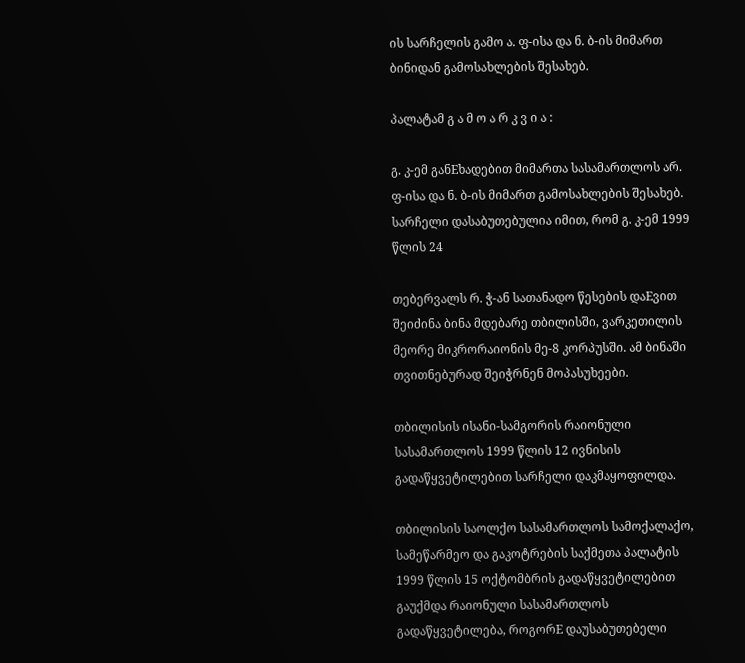ის სარჩელის გამო ა. ფ-ისა და ნ. ბ-ის მიმართ ბინიდან გამოსახლების შესახებ.

პალატამ გ ა მ ო ა რ კ ვ ი ა :

გ. კ-ემ განEხადებით მიმართა სასამართლოს არ. ფ-ისა და ნ. ბ-ის მიმართ გამოსახლების შესახებ. სარჩელი დასაბუთებულია იმით, რომ გ. კ-ემ 1999 წლის 24

თებერვალს რ. ჭ-ან სათანადო წესების დაEვით შეიძინა ბინა მდებარე თბილისში, ვარკეთილის მეორე მიკრორაიონის მე-8 კორპუსში. ამ ბინაში თვითნებურად შეიჭრნენ მოპასუხეები.

თბილისის ისანი-სამგორის რაიონული სასამართლოს 1999 წლის 12 ივნისის გადაწყვეტილებით სარჩელი დაკმაყოფილდა.

თბილისის საოლქო სასამართლოს სამოქალაქო, სამეწარმეო და გაკოტრების საქმეთა პალატის 1999 წლის 15 ოქტომბრის გადაწყვეტილებით გაუქმდა რაიონული სასამართლოს გადაწყვეტილება, როგორE დაუსაბუთებელი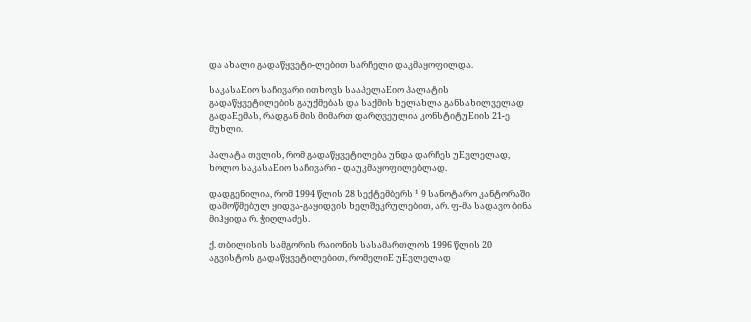და ახალი გადაწყვეტი-ლებით სარჩელი დაკმაყოფილდა.

საკასაEიო საჩივარი ითხოვს სააპელაEიო პალატის გადაწყვეტილების გაუქმებას და საქმის ხელახლა განსახილველად გადაEემას, რადგან მის მიმართ დარღვეულია კონსტიტუEიის 21-ე მუხლი.

პალატა თვლის, რომ გადაწყვეტილება უნდა დარჩეს უEვლელად, ხოლო საკასაEიო საჩივარი - დაუკმაყოფილებლად.

დადგენილია, რომ 1994 წლის 28 სექტემბერს ¹ 9 სანოტარო კანტორაში დამოწმებულ ყიდვა-გაყიდვის ხელშეკრულებით, არ. ფ-მა სადავო ბინა მიჰყიდა რ. ჭიღლაძეს.

ქ. თბილისის სამგორის რაიონის სასამართლოს 1996 წლის 20 აგვისტოს გადაწყვეტილებით, რომელიE უEვლელად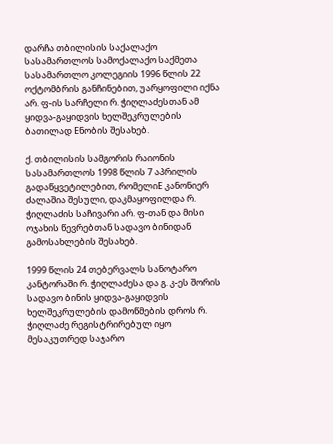დარჩა თბილისის საქალაქო სასამართლოს სამოქალაქო საქმეთა სასამართლო კოლეგიის 1996 წლის 22 ოქტომბრის განჩინებით, უარყოფილი იქნა არ. ფ-ის სარჩელი რ. ჭიღლაძესთან ამ ყიდვა-გაყიდვის ხელშეკრულების ბათილად Eნობის შესახებ.

ქ. თბილისის სამგორის რაიონის სასამართლოს 1998 წლის 7 აპრილის გადაწყვეტილებით, რომელიE კანონიერ ძალაშია შესული, დაკმაყოფილდა რ. ჭიღლაძის საჩივარი არ. ფ-თან და მისი ოჯახის წევრებთან სადავო ბინიდან გამოსახლების შესახებ.

1999 წლის 24 თებერვალს სანოტარო კანტორაში რ. ჭიღლაძესა და გ. კ-ეს შორის სადავო ბინის ყიდვა-გაყიდვის ხელშეკრულების დამოწმების დროს რ. ჭიღლაძე რეგისტრირებულ იყო მესაკუთრედ საჯარო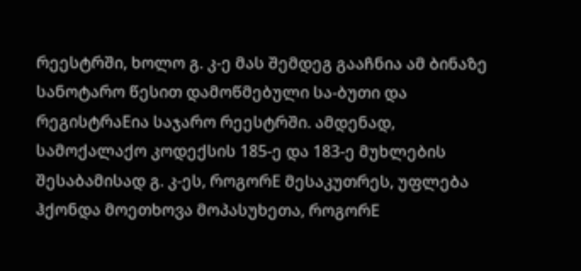რეესტრში, ხოლო გ. კ-ე მას შემდეგ გააჩნია ამ ბინაზე სანოტარო წესით დამოწმებული სა-ბუთი და რეგისტრაEია საჯარო რეესტრში. ამდენად, სამოქალაქო კოდექსის 185-ე და 183-ე მუხლების შესაბამისად გ. კ-ეს, როგორE მესაკუთრეს, უფლება ჰქონდა მოეთხოვა მოპასუხეთა, როგორE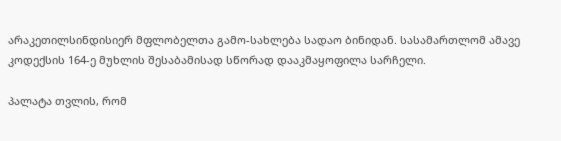არაკეთილსინდისიერ მფლობელთა გამო-სახლება სადაო ბინიდან. სასამართლომ ამავე კოდექსის 164-ე მუხლის შესაბამისად სწორად დააკმაყოფილა სარჩელი.

პალატა თვლის, რომ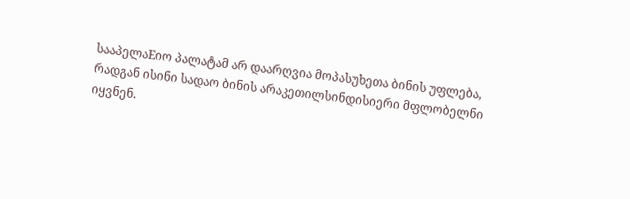სააპელაEიო პალატამ არ დაარღვია მოპასუხეთა ბინის უფლება, რადგან ისინი სადაო ბინის არაკეთილსინდისიერი მფლობელნი იყვნენ.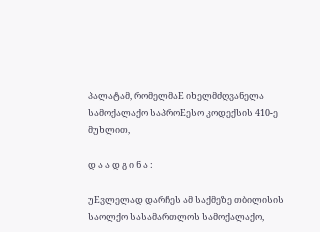პალატამ, რომელმაE იხელმძღვანელა სამოქალაქო საპროEესო კოდექსის 410-ე მუხლით,

დ ა ა დ გ ი ნ ა :

უEვლელად დარჩეს ამ საქმეზე თბილისის საოლქო სასამართლოს სამოქალაქო,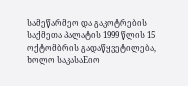სამეწარმეო და გაკოტრების საქმეთა პალატის 1999 წლის 15 ოქტომბრის გადაწყვეტილება, ხოლო საკასაEიო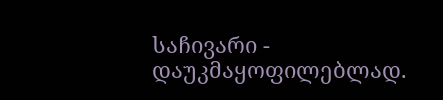საჩივარი - დაუკმაყოფილებლად.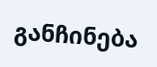განჩინება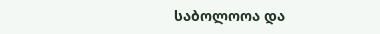საბოლოოა და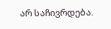არ საჩივრდება.